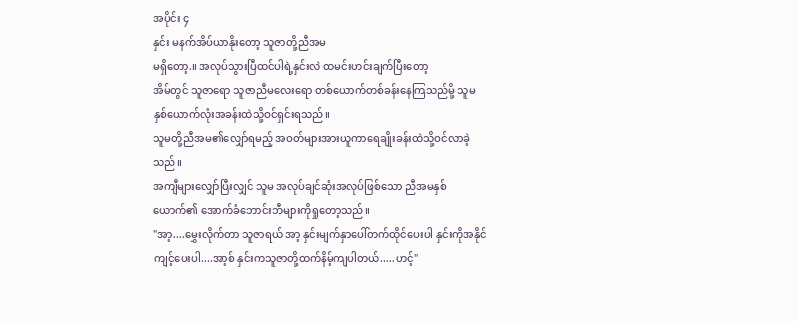အပိုင်း ၄
နှင်း မနက်အိပ်ယာနိုးတော့ သူဇာတို့ညီအမ
မရှိတော့.။ အလုပ်သွားပြီထင်ပါရဲ့နှင်းလဲ ထမင်းဟင်းချက်ပြီးတော့
အိမ်တွင် သူဇာရော သူဇာညီမလေးရော တစ်ယောက်တစ်ခန်းနေကြသည်မို့ သူမ နှစ်ယောက်လုံးအခန်းထဲသို့ဝင်ရှင်းရသည်။
သူမတို့ညီအမ၏လျှော်ရမည့် အဝတ်များအားယူကာရေချိုးခန်းထဲသို့ဝင်လာခဲ့သည်။
အကျီများလျှော်ပြီးလျှင် သူမ အလုပ်ချင်ဆုံးအလုပ်ဖြစ်သော ညီအမနှစ်ယောက်၏ အောက်ခံဘောင်းဘီများကိုရှုတော့သည်။
"အာ့....မွှေးလိုက်တာ သူဇာရယ် အာ့ နှင်းမျက်နှာပေါ်တက်ထိုင်ပေးပါ နှင်းကိုအနိုင်
ကျင့်ပေးပါ....အာ့စ် နှင်းကသူဇာတို့ထက်နိမ့်ကျပါတယ်.....ဟင့်"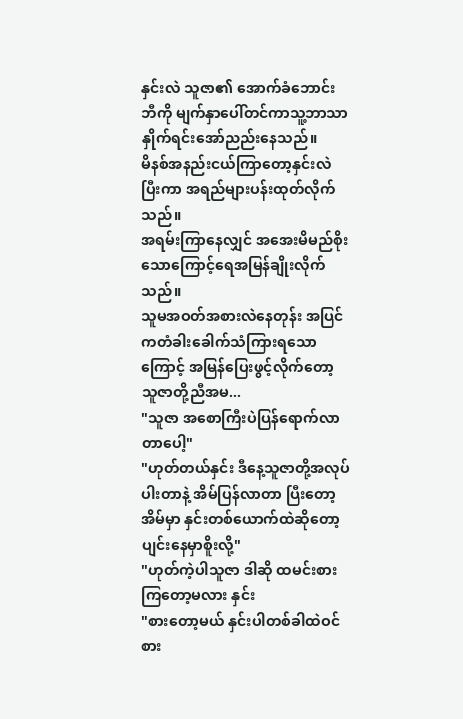နှင်းလဲ သူဇာ၏ အောက်ခံဘောင်းဘီကို မျက်နှာပေါ်တင်ကာသူ့ဘာသာနှိုက်ရင်းအော်ညည်းနေသည်။
မိနစ်အနည်းငယ်ကြာတော့နှင်းလဲ ပြီးကာ အရည်များပန်းထုတ်လိုက်သည်။
အရမ်းကြာနေလျှင် အအေးမိမည်စိုးသောကြောင့်ရေအမြန်ချိုးလိုက်သည်။
သူမအဝတ်အစားလဲနေတုန်း အပြင်ကတံခါးခေါက်သံကြားရသောကြောင့် အမြန်ပြေးဖွင့်လိုက်တော့ သူဇာတို့ညီအမ...
"သူဇာ အစောကြီးပဲပြန်ရောက်လာတာပေါ့"
"ဟုတ်တယ်နှင်း ဒီနေ့သူဇာတို့အလုပ်ပါးတာနဲ့ အိမ်ပြန်လာတာ ပြီးတော့ အိမ်မှာ နှင်းတစ်ယောက်ထဲဆိုတော့ ပျင်းနေမှာစိူးလို့"
"ဟုတ်ကဲ့ပါသူဇာ ဒါဆို ထမင်းစားကြတော့မလား နှင်း
"စားတော့မယ် နှင်းပါတစ်ခါထဲဝင်စား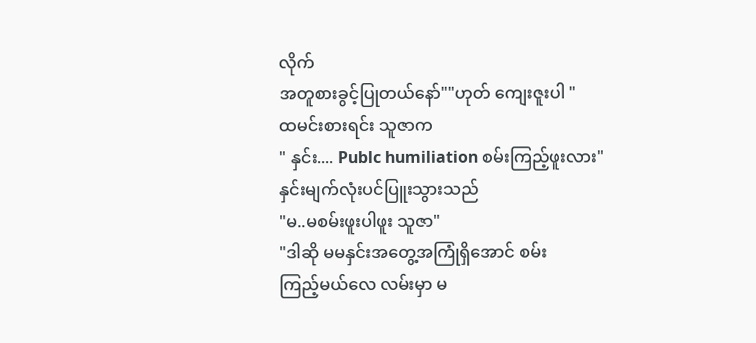လိုက်
အတူစားခွင့်ပြုတယ်နော်""ဟုတ် ကျေးဇူးပါ "
ထမင်းစားရင်း သူဇာက
" နှင်း.... Publc humiliation စမ်းကြည့်ဖူးလား"
နှင်းမျက်လုံးပင်ပြူးသွားသည်
"မ..မစမ်းဖူးပါဖူး သူဇာ"
"ဒါဆို မမနှင်းအတွေ့အကြုံရှိအောင် စမ်း
ကြည့်မယ်လေ လမ်းမှာ မ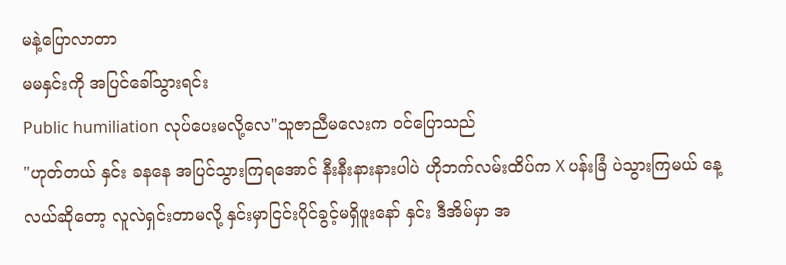မနဲ့ပြောလာတာ
မမနှင်းကို အပြင်ခေါ်သွားရင်း
Public humiliation လုပ်ပေးမလို့လေ"သူဇာညီမလေးက ဝင်ပြောသည်
"ဟုတ်တယ် နှင်း ခနနေ အပြင်သွားကြရအောင် နီးနီးနားနားပါပဲ ဟိုဘက်လမ်းထိပ်က X ပန်းခြံ ပဲသွားကြမယ် နေ့လယ်ဆိုတော့ လူလဲရှင်းတာမလို့ နှင်းမှာငြင်းပိုင်ခွင့်မရှိဖူးနော် နှင်း ဒီအိမ်မှာ အ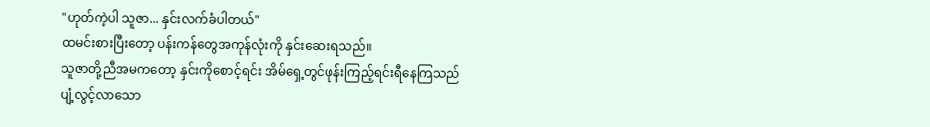"ဟုတ်ကဲ့ပါ သူဇာ... နှင်းလက်ခံပါတယ်"
ထမင်းစားပြီးတော့ ပန်းကန်တွေအကုန်လုံးကို နှင်းဆေးရသည်။
သူဇာတို့ညီအမကတော့ နှင်းကိုစောင့်ရင်း အိမ်ရှေ့တွင်ဖုန်းကြည့်ရင်းရီနေကြသည်
ပျံ့လွင့်လာသော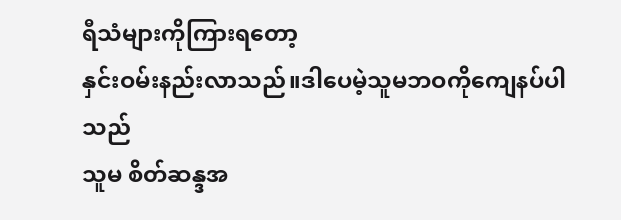ရီသံများကိုကြားရတော့
နှင်းဝမ်းနည်းလာသည်။ဒါပေမဲ့သူမဘဝကိုကျေနပ်ပါသည်
သူမ စိတ်ဆန္ဒအ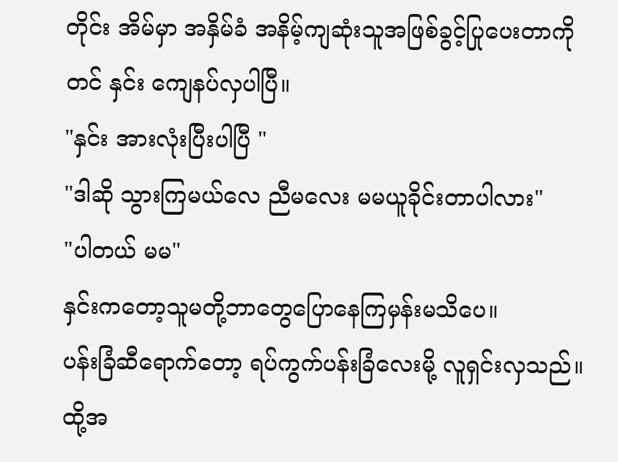တိုင်း အိမ်မှာ အနှိမ်ခံ အနိမ့်ကျဆုံးသူအဖြစ်ခွင့်ပြုပေးတာကိုတင် နှင်း ကျေနပ်လှပါပြီ။
"နှင်း အားလုံးပြီးပါပြီ "
"ဒါဆို သွားကြမယ်လေ ညီမလေး မမယူခိုင်းတာပါလား"
"ပါတယ် မမ"
နှင်းကတော့သူမတို့ဘာတွေပြောနေကြမှန်းမသိပေ။
ပန်းခြံဆီရောက်တော့ ရပ်ကွက်ပန်းခြံလေးမို့ လူရှင်းလှသည်။ ထို့အ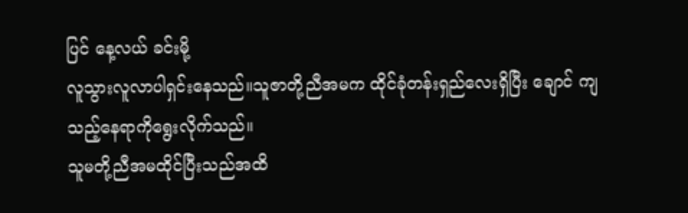ပြင် နေ့လယ် ခင်းမို့
လူသွားလူလာပါရှင်းနေသည်။သူဇာတို့ညီအမက ထိုင်ခုံတန်းရှည်လေးရှိပြီး ချောင် ကျသည့်နေရာကိုရွေးလိုက်သည်။
သူမတို့ညီအမထိုင်ပြီးသည်အထိ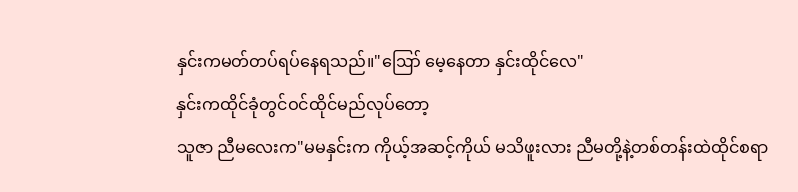နှင်းကမတ်တပ်ရပ်နေရသည်။"ဪ မေ့နေတာ နှင်းထိုင်လေ"
နှင်းကထိုင်ခုံတွင်ဝင်ထိုင်မည်လုပ်တော့
သူဇာ ညီမလေးက"မမနှင်းက ကိုယ့်အဆင့်ကိုယ် မသိဖူးလား ညီမတို့နဲ့တစ်တန်းထဲထိုင်စရာ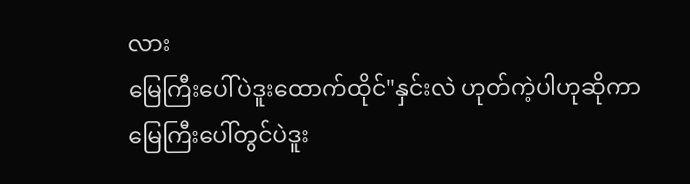လား
မြေကြီးပေါ်ပဲဒူးထောက်ထိုင်"နှင်းလဲ ဟုတ်ကဲ့ပါဟုဆိုကာ မြေကြီးပေါ်တွင်ပဲဒူး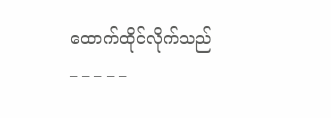ထောက်ထိုင်လိုက်သည်
_ _ _ _ _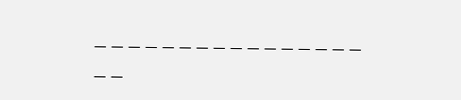_ _ _ _ _ _ _ _ _ _ _ _ _ _ _ _ _ _